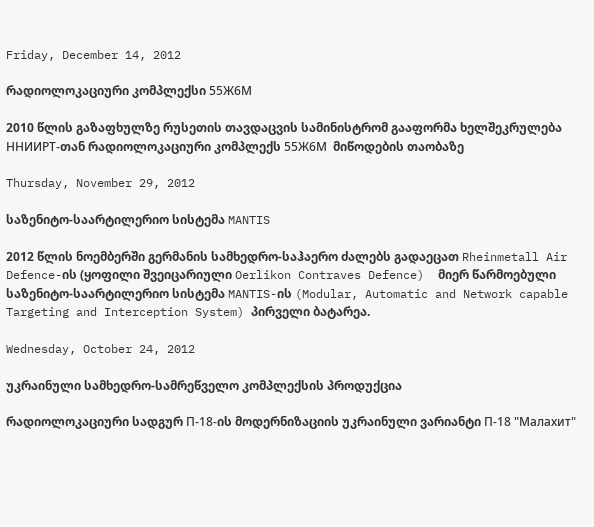Friday, December 14, 2012

რადიოლოკაციური კომპლექსი 55Ж6М

2010 წლის გაზაფხულზე რუსეთის თავდაცვის სამინისტრომ გააფორმა ხელშეკრულება ННИИРТ-თან რადიოლოკაციური კომპლექს 55Ж6М  მიწოდების თაობაზე

Thursday, November 29, 2012

საზენიტო-საარტილერიო სისტემა MANTIS

2012 წლის ნოემბერში გერმანის სამხედრო-საჰაერო ძალებს გადაეცათ Rheinmetall Air Defence-ის (ყოფილი შვეიცარიული Oerlikon Contraves Defence)  მიერ წარმოებული საზენიტო-საარტილერიო სისტემა MANTIS-ის (Modular, Automatic and Network capable Targeting and Interception System) პირველი ბატარეა.

Wednesday, October 24, 2012

უკრაინული სამხედრო-სამრეწველო კომპლექსის პროდუქცია

რადიოლოკაციური სადგურ П-18-ის მოდერნიზაციის უკრაინული ვარიანტი П-18 "Малахит"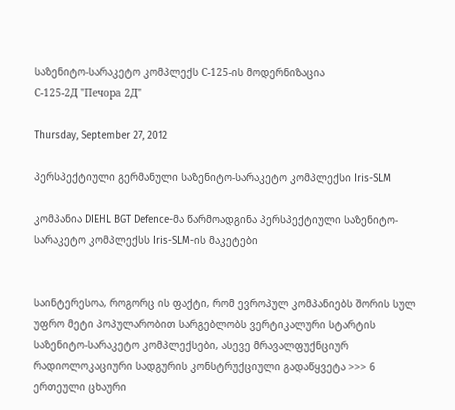საზენიტო-სარაკეტო კომპლექს С-125-ის მოდერნიზაცია
С-125-2Д "Печора 2Д"

Thursday, September 27, 2012

პერსპექტიული გერმანული საზენიტო-სარაკეტო კომპლექსი Iris-SLM

კომპანია DIEHL BGT Defence-მა წარმოადგინა პერსპექტიული საზენიტო-სარაკეტო კომპლექსს Iris-SLM-ის მაკეტები


საინტერესოა, როგორც ის ფაქტი, რომ ევროპულ კომპანიებს შორის სულ უფრო მეტი პოპულარობით სარგებლობს ვერტიკალური სტარტის საზენიტო-სარაკეტო კომპლექსები, ასევე მრავალფუქნციურ რადიოლოკაციური სადგურის კონსტრუქციული გადაწყვეტა >>> 6 ერთეული ცხაური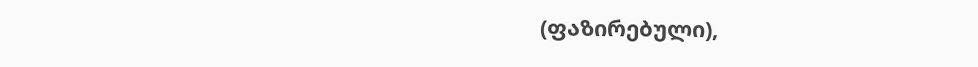(ფაზირებული),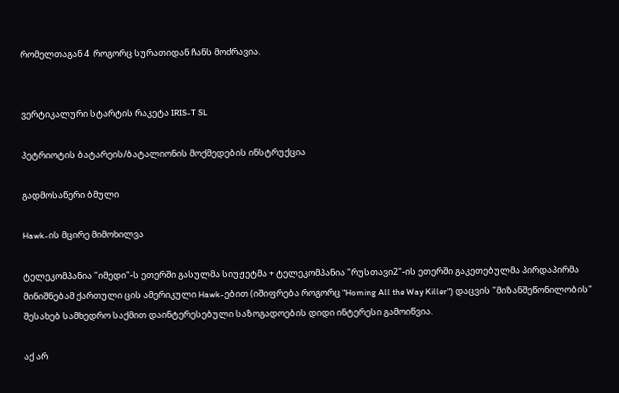რომელთაგან 4  როგორც სურათიდან ჩანს მოძრავია.


ვერტიკალური სტარტის რაკეტა IRIS-T SL

პეტრიოტის ბატარეის/ბატალიონის მოქმედების ინსტრუქცია

გადმოსაწერი ბმული

Hawk-ის მცირე მიმოხილვა

ტელეკომპანია "იმედი"-ს ეთერში გასულმა სიუჟეტმა + ტელეკომპანია "რუსთავი2"-ის ეთერში გაკეთებულმა პირდაპირმა მინიშნებამ ქართული ცის ამერიკული Hawk-ებით (იშიფრება როგორც "Homing All the Way Killer") დაცვის "მიზანშეწონილობის" შესახებ სამხედრო საქმით დაინტერესებული საზოგადოების დიდი ინტერესი გამოიწვია.

აქ არ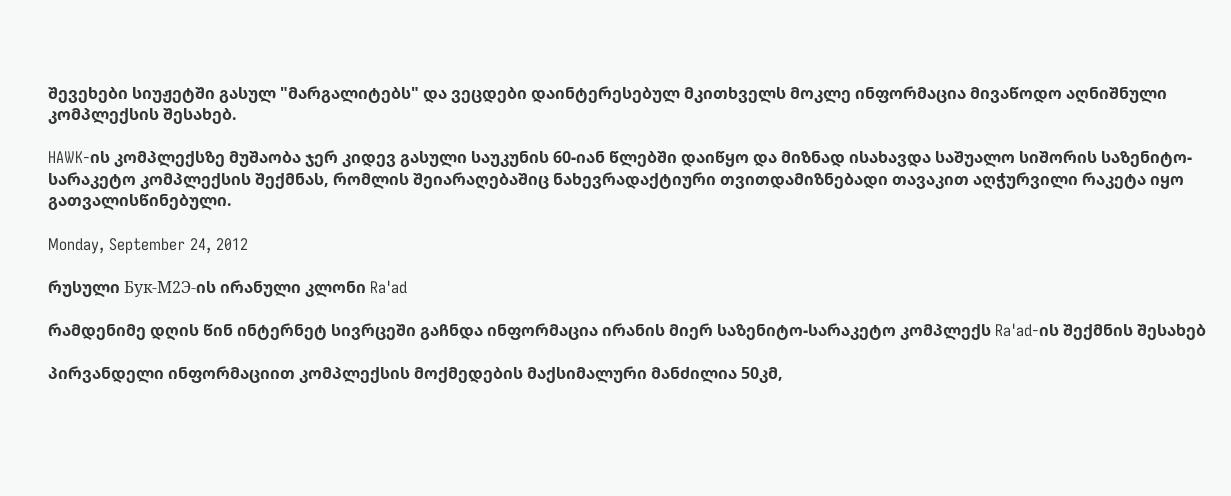შევეხები სიუჟეტში გასულ "მარგალიტებს" და ვეცდები დაინტერესებულ მკითხველს მოკლე ინფორმაცია მივაწოდო აღნიშნული კომპლექსის შესახებ.

HAWK-ის კომპლექსზე მუშაობა ჯერ კიდევ გასული საუკუნის 60-იან წლებში დაიწყო და მიზნად ისახავდა საშუალო სიშორის საზენიტო-სარაკეტო კომპლექსის შექმნას, რომლის შეიარაღებაშიც ნახევრადაქტიური თვითდამიზნებადი თავაკით აღჭურვილი რაკეტა იყო გათვალისწინებული.

Monday, September 24, 2012

რუსული Бук-М2Э-ის ირანული კლონი Ra'ad

რამდენიმე დღის წინ ინტერნეტ სივრცეში გაჩნდა ინფორმაცია ირანის მიერ საზენიტო-სარაკეტო კომპლექს Ra'ad-ის შექმნის შესახებ

პირვანდელი ინფორმაციით კომპლექსის მოქმედების მაქსიმალური მანძილია 50კმ,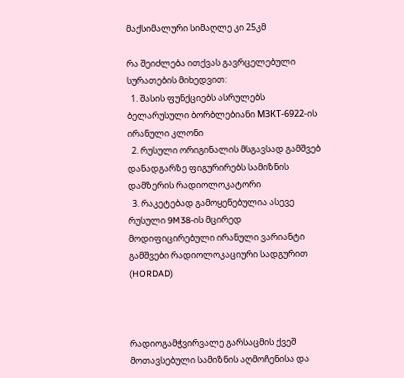მაქსიმალური სიმაღლე კი 25კმ

რა შეიძლება ითქვას გავრცელებული სურათების მიხედვით:
  1. შასის ფუნქციებს ასრულებს ბელარუსული ბორბლებიანი МЗКТ-6922-ის ირანული კლონი
  2. რუსული ორიგინალის მსგავსად გამშვებ დანადგარზე ფიგურირებს სამიზნის დამზერის რადიოლოკატორი
  3. რაკეტებად გამოყენებულია ასევე რუსული 9M38-ის მცირედ მოდიფიცირებული ირანული ვარიანტი
გამშვები რადიოლოკაციური სადგურით (HORDAD)



რადიოგამჭვირვალე გარსაცმის ქვეშ მოთავსებული სამიზნის აღმოჩენისა და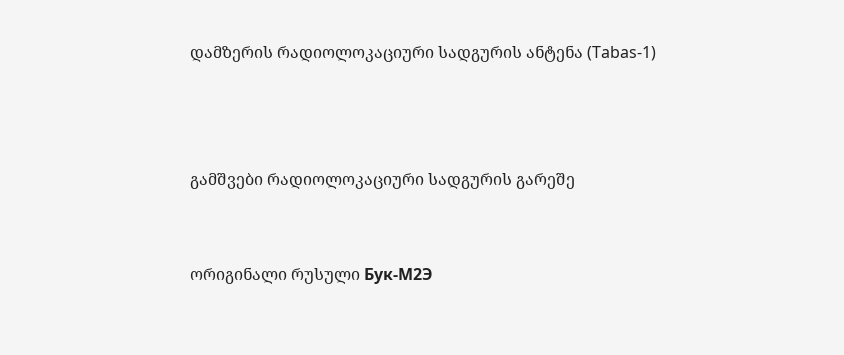დამზერის რადიოლოკაციური სადგურის ანტენა (Tabas-1)



გამშვები რადიოლოკაციური სადგურის გარეშე


ორიგინალი რუსული Бук-М2Э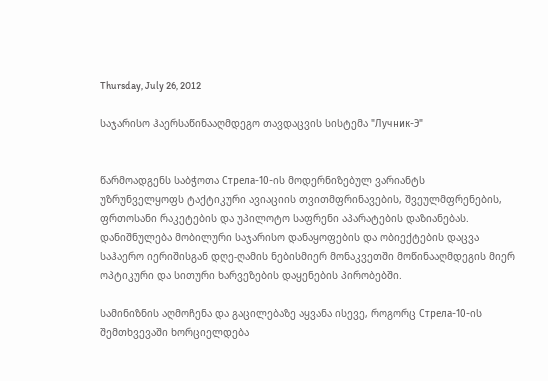Thursday, July 26, 2012

საჯარისო ჰაერსაწინააღმდეგო თავდაცვის სისტემა "Лучник-Э"


წარმოადგენს საბჭოთა Стрела-10-ის მოდერნიზებულ ვარიანტს
უზრუნველყოფს ტაქტიკური ავიაციის თვითმფრინავების, შვეულმფრენების, ფრთოსანი რაკეტების და უპილოტო საფრენი აპარატების დაზიანებას.
დანიშნულება მობილური საჯარისო დანაყოფების და ობიექტების დაცვა საჰაერო იერიშისგან დღე-ღამის ნებისმიერ მონაკვეთში მოწინააღმდეგის მიერ ოპტიკური და სითური ხარვეზების დაყენების პირობებში.

სამინიზნის აღმოჩენა და გაცილებაზე აყვანა ისევე, როგორც Стрела-10-ის შემთხვევაში ხორციელდება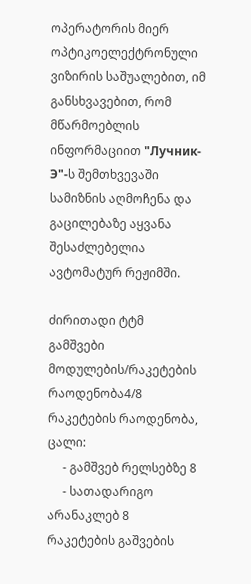ოპერატორის მიერ ოპტიკოელექტრონული ვიზირის საშუალებით, იმ განსხვავებით, რომ მწარმოებლის ინფორმაციით "Лучник-Э"-ს შემთხვევაში სამიზნის აღმოჩენა და გაცილებაზე აყვანა შესაძლებელია ავტომატურ რეჟიმში.

ძირითადი ტტმ
გამშვები მოდულების/რაკეტების რაოდენობა4/8
რაკეტების რაოდენობა, ცალი:
     - გამშვებ რელსებზე 8
     - სათადარიგო არანაკლებ 8
რაკეტების გაშვების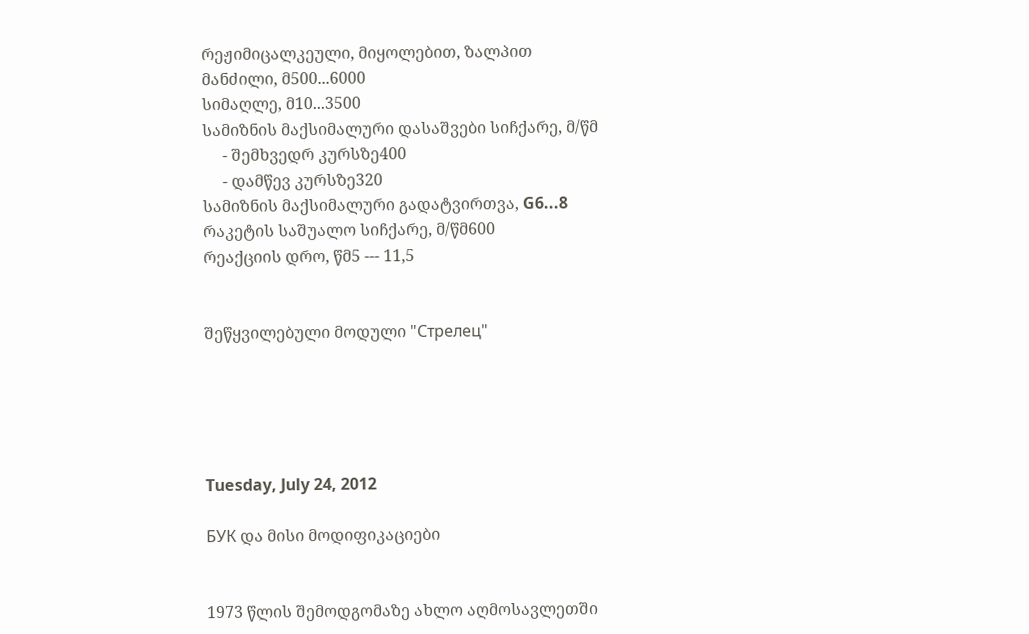რეჟიმიცალკეული, მიყოლებით, ზალპით
მანძილი, მ500...6000
სიმაღლე, მ10...3500
სამიზნის მაქსიმალური დასაშვები სიჩქარე, მ/წმ
     - შემხვედრ კურსზე400
     - დამწევ კურსზე320
სამიზნის მაქსიმალური გადატვირთვა, G6...8
რაკეტის საშუალო სიჩქარე, მ/წმ600
რეაქციის დრო, წმ5 --- 11,5


შეწყვილებული მოდული "Стрелец"





Tuesday, July 24, 2012

БУК და მისი მოდიფიკაციები


1973 წლის შემოდგომაზე ახლო აღმოსავლეთში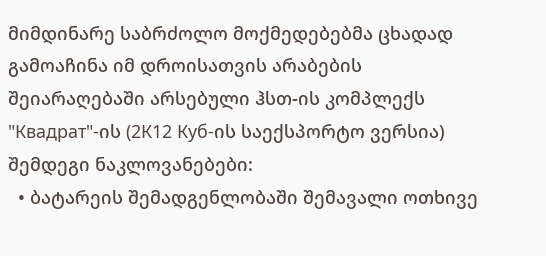მიმდინარე საბრძოლო მოქმედებებმა ცხადად გამოაჩინა იმ დროისათვის არაბების შეიარაღებაში არსებული ჰსთ-ის კომპლექს "Квадрат"-ის (2К12 Куб-ის საექსპორტო ვერსია) შემდეგი ნაკლოვანებები:
  • ბატარეის შემადგენლობაში შემავალი ოთხივე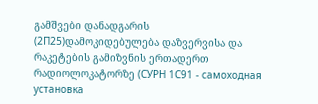გამშვები დანადგარის (2П25)დამოკიდებულება დაზვერვისა და რაკეტების გამიზვნის ერთადერთ რადიოლოკატორზე (СУРН 1С91 - самоходная установка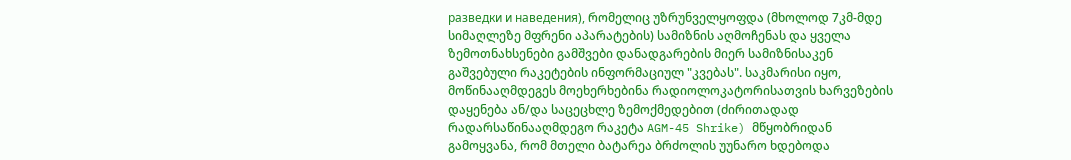разведки и наведения), რომელიც უზრუნველყოფდა (მხოლოდ 7კმ-მდე სიმაღლეზე მფრენი აპარატების) სამიზნის აღმოჩენას და ყველა ზემოთნახსენები გამშვები დანადგარების მიერ სამიზნისაკენ გაშვებული რაკეტების ინფორმაციულ "კვებას". საკმარისი იყო, მოწინააღმდეგეს მოეხერხებინა რადიოლოკატორისათვის ხარვეზების დაყენება ან/და საცეცხლე ზემოქმედებით (ძირითადად რადარსაწინააღმდეგო რაკეტა AGM-45 Shrike) მწყობრიდან გამოყვანა, რომ მთელი ბატარეა ბრძოლის უუნარო ხდებოდა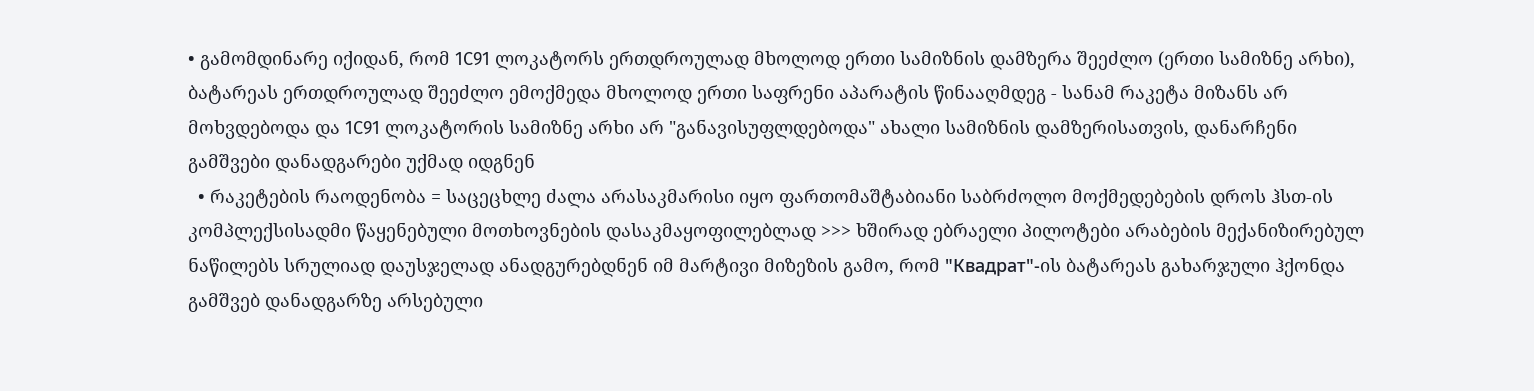• გამომდინარე იქიდან, რომ 1C91 ლოკატორს ერთდროულად მხოლოდ ერთი სამიზნის დამზერა შეეძლო (ერთი სამიზნე არხი), ბატარეას ერთდროულად შეეძლო ემოქმედა მხოლოდ ერთი საფრენი აპარატის წინააღმდეგ - სანამ რაკეტა მიზანს არ მოხვდებოდა და 1C91 ლოკატორის სამიზნე არხი არ "განავისუფლდებოდა" ახალი სამიზნის დამზერისათვის, დანარჩენი გამშვები დანადგარები უქმად იდგნენ
  • რაკეტების რაოდენობა = საცეცხლე ძალა არასაკმარისი იყო ფართომაშტაბიანი საბრძოლო მოქმედებების დროს ჰსთ-ის კომპლექსისადმი წაყენებული მოთხოვნების დასაკმაყოფილებლად >>> ხშირად ებრაელი პილოტები არაბების მექანიზირებულ ნაწილებს სრულიად დაუსჯელად ანადგურებდნენ იმ მარტივი მიზეზის გამო, რომ "Квадрат"-ის ბატარეას გახარჯული ჰქონდა გამშვებ დანადგარზე არსებული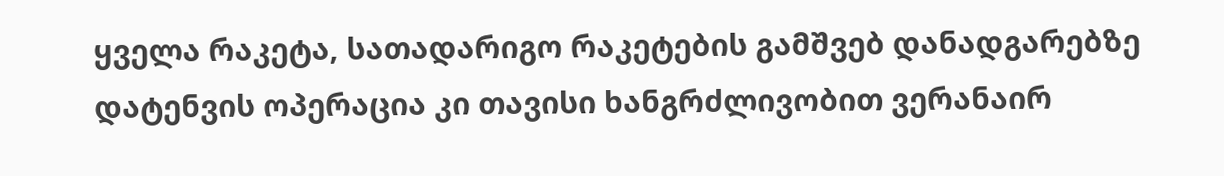ყველა რაკეტა, სათადარიგო რაკეტების გამშვებ დანადგარებზე დატენვის ოპერაცია კი თავისი ხანგრძლივობით ვერანაირ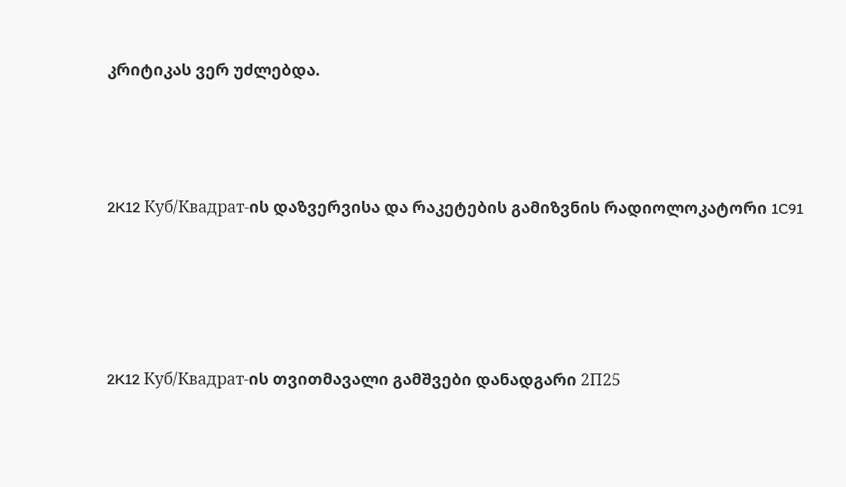კრიტიკას ვერ უძლებდა.



2K12 Куб/Квадрат-ის დაზვერვისა და რაკეტების გამიზვნის რადიოლოკატორი 1C91




2K12 Куб/Квадрат-ის თვითმავალი გამშვები დანადგარი 2П25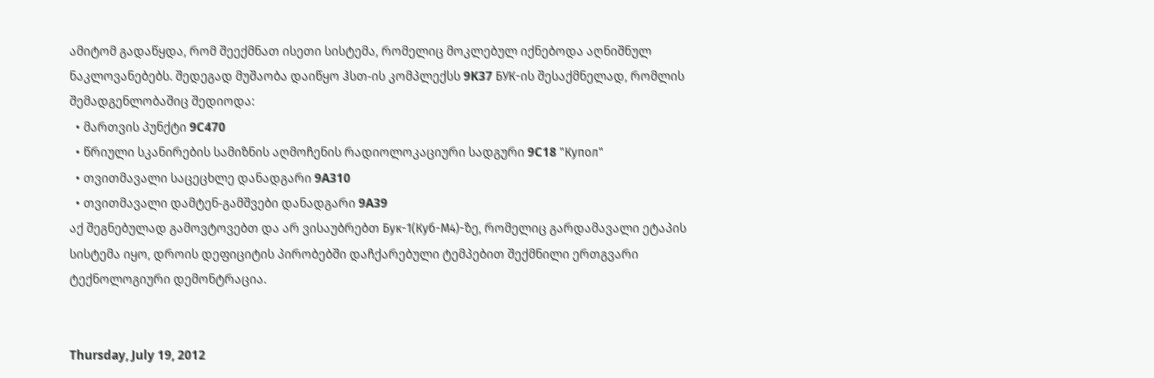ამიტომ გადაწყდა, რომ შეექმნათ ისეთი სისტემა, რომელიც მოკლებულ იქნებოდა აღნიშნულ ნაკლოვანებებს. შედეგად მუშაობა დაიწყო ჰსთ-ის კომპლექსს 9K37 БУК-ის შესაქმნელად, რომლის შემადგენლობაშიც შედიოდა:
  • მართვის პუნქტი 9C470
  • წრიული სკანირების სამიზნის აღმოჩენის რადიოლოკაციური სადგური 9C18 "Купол"
  • თვითმავალი საცეცხლე დანადგარი 9A310
  • თვითმავალი დამტენ-გამშვები დანადგარი 9A39
აქ შეგნებულად გამოვტოვებთ და არ ვისაუბრებთ Бук-1(Куб-М4)-ზე, რომელიც გარდამავალი ეტაპის სისტემა იყო, დროის დეფიციტის პირობებში დაჩქარებული ტემპებით შექმნილი ერთგვარი ტექნოლოგიური დემონტრაცია.


Thursday, July 19, 2012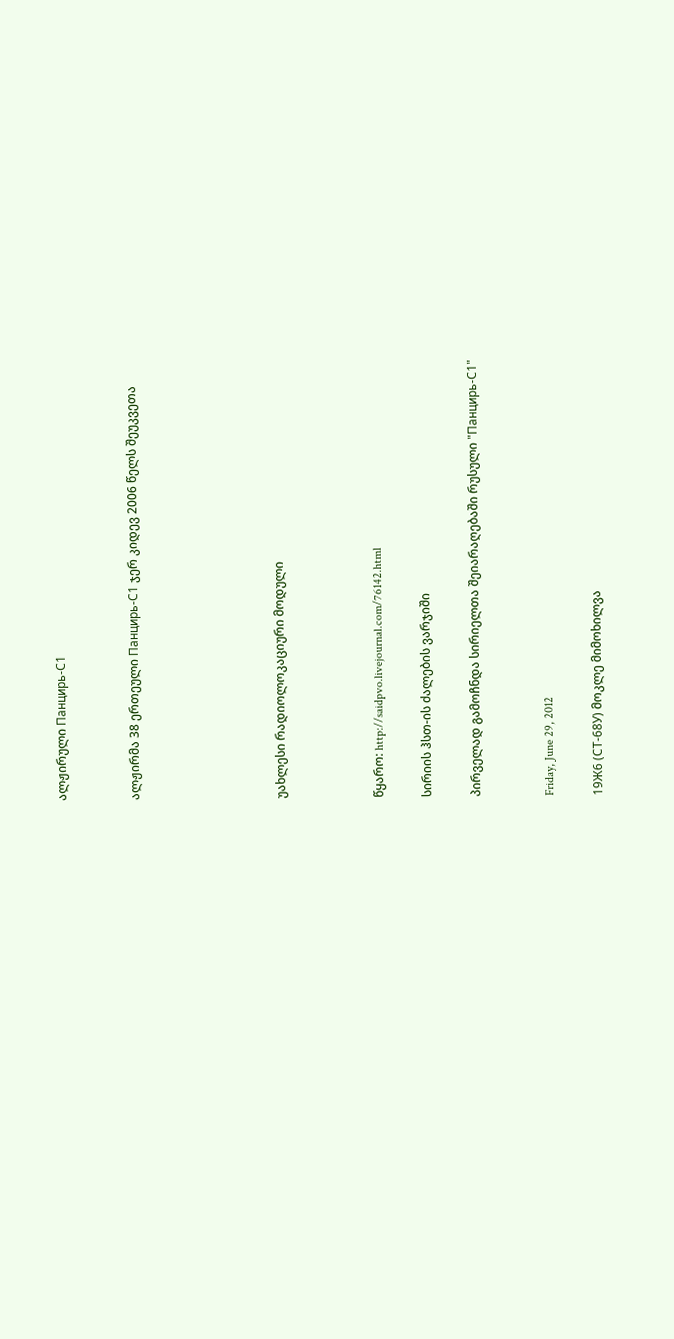ალჟირული Панцирь-С1


ალჟირმა 38 ერთეული Панцирь-С1 ჯერ კიდევ 2006 წელს შეუკვეთა





უახლესი რადიოლოკაციური მოდული



წყარო: http://saidpvo.livejournal.com/76142.html

სირიის ჰსთ-ის ძალების ვარჯიში

პირველად გამოჩნდა სირიელთა შეიარაღებაში რუსული "Панцирь-С1"


Friday, June 29, 2012

19Ж6 (СТ-68У) მოკლე მიმოხილვა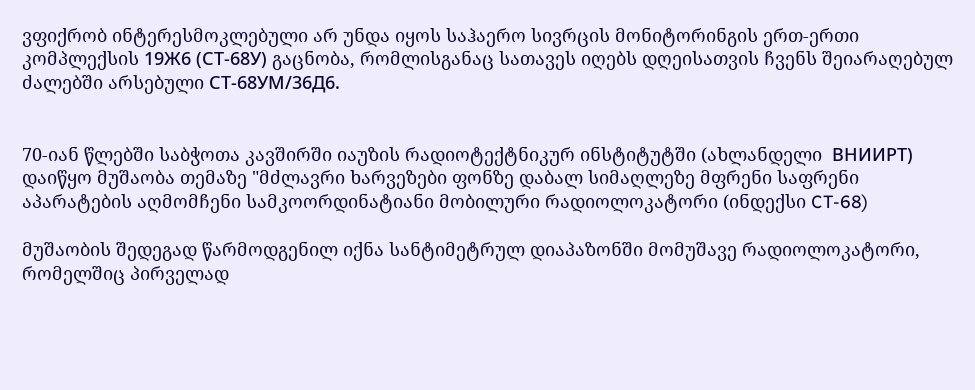ვფიქრობ ინტერესმოკლებული არ უნდა იყოს საჰაერო სივრცის მონიტორინგის ერთ-ერთი კომპლექსის 19Ж6 (СТ-68У) გაცნობა, რომლისგანაც სათავეს იღებს დღეისათვის ჩვენს შეიარაღებულ ძალებში არსებული СТ-68УM/36Д6.


70-იან წლებში საბჭოთა კავშირში იაუზის რადიოტექტნიკურ ინსტიტუტში (ახლანდელი  ВНИИРТ) დაიწყო მუშაობა თემაზე "მძლავრი ხარვეზები ფონზე დაბალ სიმაღლეზე მფრენი საფრენი აპარატების აღმომჩენი სამკოორდინატიანი მობილური რადიოლოკატორი (ინდექსი CT-68)

მუშაობის შედეგად წარმოდგენილ იქნა სანტიმეტრულ დიაპაზონში მომუშავე რადიოლოკატორი, რომელშიც პირველად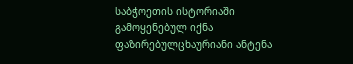საბჭოეთის ისტორიაში გამოყენებულ იქნა ფაზირებულცხაურიანი ანტენა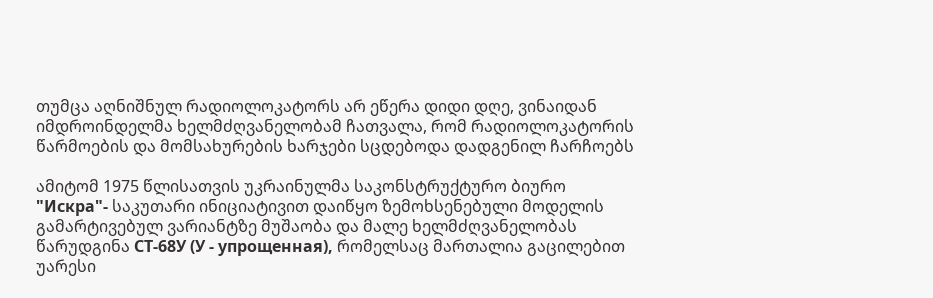თუმცა აღნიშნულ რადიოლოკატორს არ ეწერა დიდი დღე, ვინაიდან იმდროინდელმა ხელმძღვანელობამ ჩათვალა, რომ რადიოლოკატორის წარმოების და მომსახურების ხარჯები სცდებოდა დადგენილ ჩარჩოებს

ამიტომ 1975 წლისათვის უკრაინულმა საკონსტრუქტურო ბიურო "Искра"- საკუთარი ინიციატივით დაიწყო ზემოხსენებული მოდელის გამარტივებულ ვარიანტზე მუშაობა და მალე ხელმძღვანელობას წარუდგინა СТ-68У (У - упрощенная), რომელსაც მართალია გაცილებით უარესი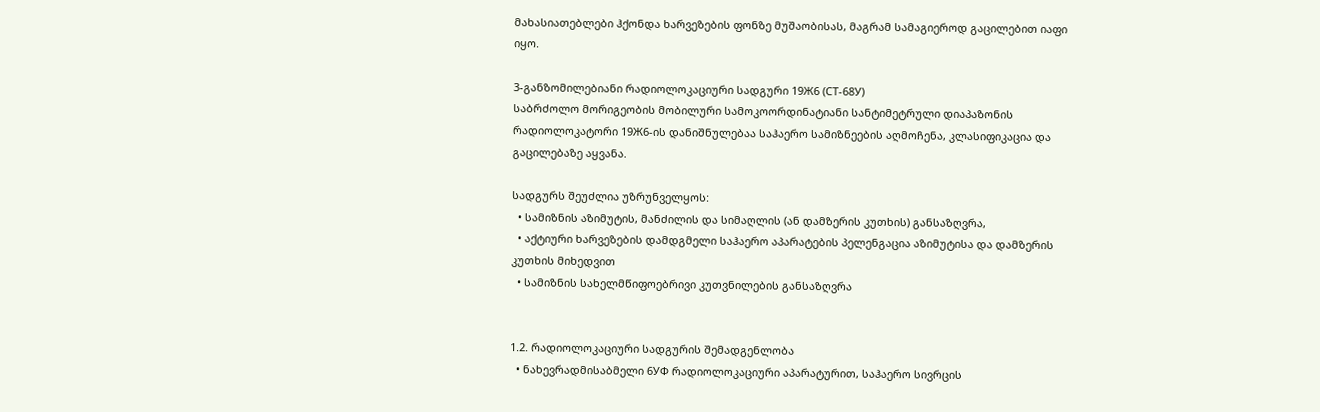მახასიათებლები ჰქონდა ხარვეზების ფონზე მუშაობისას, მაგრამ სამაგიეროდ გაცილებით იაფი იყო.

3-განზომილებიანი რადიოლოკაციური სადგური 19Ж6 (СТ-68У)
საბრძოლო მორიგეობის მობილური სამოკოორდინატიანი სანტიმეტრული დიაპაზონის რადიოლოკატორი 19Ж6-ის დანიშნულებაა საჰაერო სამიზნეების აღმოჩენა, კლასიფიკაცია და გაცილებაზე აყვანა.

სადგურს შეუძლია უზრუნველყოს:
  • სამიზნის აზიმუტის, მანძილის და სიმაღლის (ან დამზერის კუთხის) განსაზღვრა,
  • აქტიური ხარვეზების დამდგმელი საჰაერო აპარატების პელენგაცია აზიმუტისა და დამზერის კუთხის მიხედვით
  • სამიზნის სახელმწიფოებრივი კუთვნილების განსაზღვრა


1.2. რადიოლოკაციური სადგურის შემადგენლობა
  • ნახევრადმისაბმელი 6УФ რადიოლოკაციური აპარატურით, საჰაერო სივრცის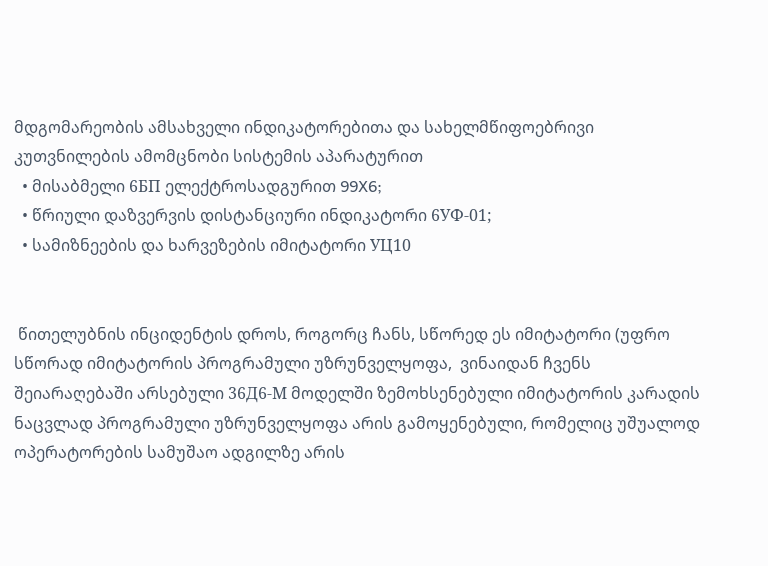მდგომარეობის ამსახველი ინდიკატორებითა და სახელმწიფოებრივი კუთვნილების ამომცნობი სისტემის აპარატურით
  • მისაბმელი 6БП ელექტროსადგურით 99X6;
  • წრიული დაზვერვის დისტანციური ინდიკატორი 6УФ-01;
  • სამიზნეების და ხარვეზების იმიტატორი УЦ10


 წითელუბნის ინციდენტის დროს, როგორც ჩანს, სწორედ ეს იმიტატორი (უფრო სწორად იმიტატორის პროგრამული უზრუნველყოფა,  ვინაიდან ჩვენს შეიარაღებაში არსებული 36Д6-М მოდელში ზემოხსენებული იმიტატორის კარადის ნაცვლად პროგრამული უზრუნველყოფა არის გამოყენებული, რომელიც უშუალოდ ოპერატორების სამუშაო ადგილზე არის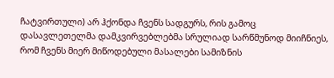ჩატვირთული) არ ჰქონდა ჩვენს სადგურს, რის გამოც დასავლეთელმა დამკვირვებლებმა სრულიად სარწმუნოდ მიიჩნიეს, რომ ჩვენს მიერ მიწოდებული მასალები სამიზნის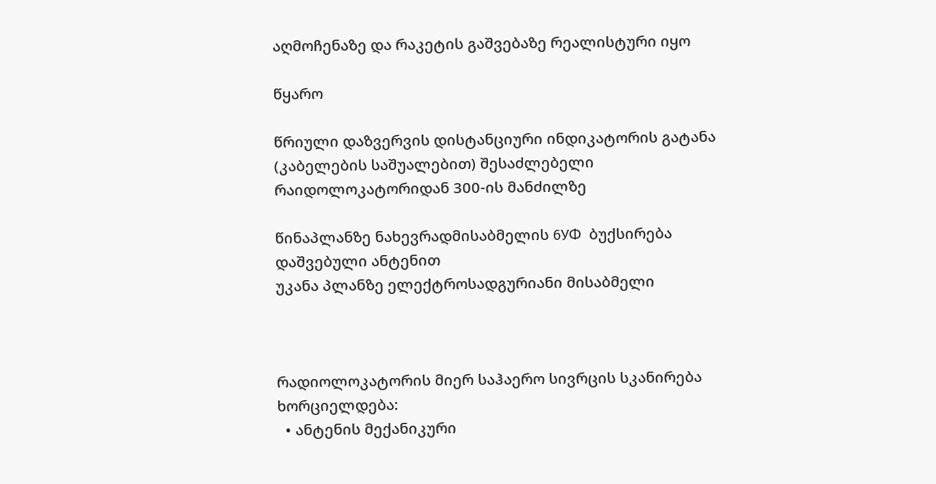აღმოჩენაზე და რაკეტის გაშვებაზე რეალისტური იყო

წყარო

წრიული დაზვერვის დისტანციური ინდიკატორის გატანა (კაბელების საშუალებით) შესაძლებელი რაიდოლოკატორიდან 300-ის მანძილზე

წინაპლანზე ნახევრადმისაბმელის 6УФ  ბუქსირება დაშვებული ანტენით
უკანა პლანზე ელექტროსადგურიანი მისაბმელი



რადიოლოკატორის მიერ საჰაერო სივრცის სკანირება ხორციელდება:
  • ანტენის მექანიკური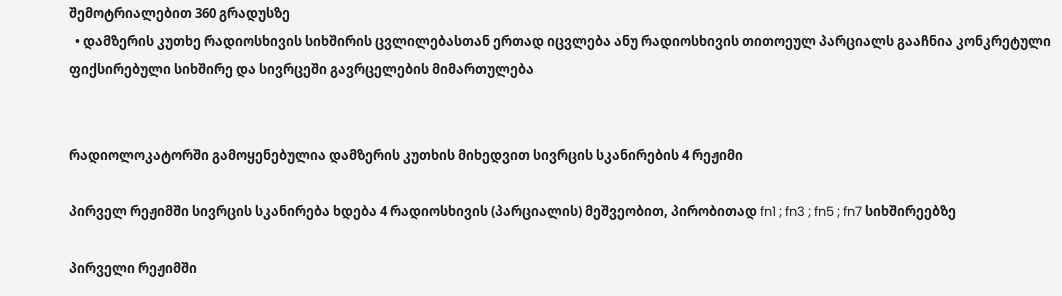შემოტრიალებით 360 გრადუსზე
  • დამზერის კუთხე რადიოსხივის სიხშირის ცვლილებასთან ერთად იცვლება ანუ რადიოსხივის თითოეულ პარციალს გააჩნია კონკრეტული ფიქსირებული სიხშირე და სივრცეში გავრცელების მიმართულება


რადიოლოკატორში გამოყენებულია დამზერის კუთხის მიხედვით სივრცის სკანირების 4 რეჟიმი

პირველ რეჟიმში სივრცის სკანირება ხდება 4 რადიოსხივის (პარციალის) მეშვეობით, პირობითად fn1 ; fn3 ; fn5 ; fn7 სიხშირეებზე

პირველი რეჟიმში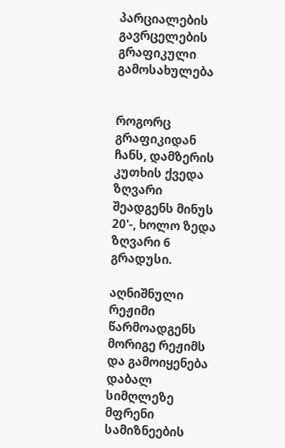პარციალების გავრცელების გრაფიკული გამოსახულება


როგორც გრაფიკიდან ჩანს, დამზერის კუთხის ქვედა ზღვარი შეადგენს მინუს 20'-, ხოლო ზედა ზღვარი 6 გრადუსი.

აღნიშნული რეჟიმი წარმოადგენს მორიგე რეჟიმს და გამოიყენება დაბალ სიმღლეზე მფრენი სამიზნეების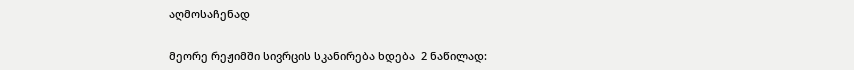აღმოსაჩენად


მეორე რეჟიმში სივრცის სკანირება ხდება  2 ნაწილად: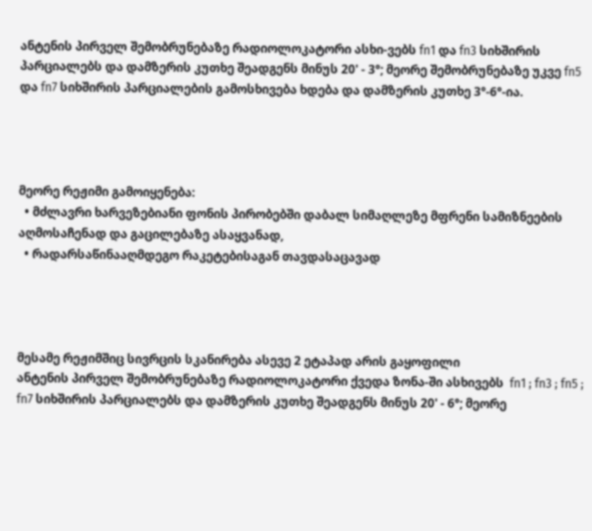ანტენის პირველ შემობრუნებაზე რადიოლოკატორი ასხი-ვებს fn1 და fn3 სიხშირის პარციალებს და დამზერის კუთხე შეადგენს მინუს 20' - 3°; მეორე შემობრუნებაზე უკვე fn5 და fn7 სიხშირის პარციალების გამოსხივება ხდება და დამზერის კუთხე 3°-6°-ია.




მეორე რეჟიმი გამოიყენება:
  • მძლავრი ხარვეზებიანი ფონის პირობებში დაბალ სიმაღლეზე მფრენი სამიზნეების აღმოსაჩენად და გაცილებაზე ასაყვანად,
  • რადარსაწინააღმდეგო რაკეტებისაგან თავდასაცავად




მესამე რეჟიმშიც სივრცის სკანირება ასევე 2 ეტაპად არის გაყოფილი
ანტენის პირველ შემობრუნებაზე რადიოლოკატორი ქვედა ზონა-ში ასხივებს  fn1 ; fn3 ; fn5 ; fn7 სიხშირის პარციალებს და დამზერის კუთხე შეადგენს მინუს 20' - 6°; მეორე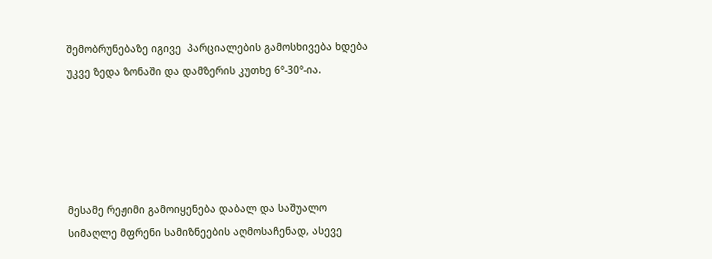შემობრუნებაზე იგივე  პარციალების გამოსხივება ხდება უკვე ზედა ზონაში და დამზერის კუთხე 6°-30°-ია.





მესამე რეჟიმი გამოიყენება დაბალ და საშუალო სიმაღლე მფრენი სამიზნეების აღმოსაჩენად, ასევე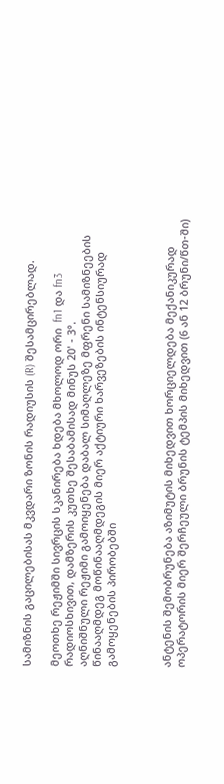სამიზნის გაცილებისას მკვდარი ზონის რადიუსის (R) შესამცირებლად.

მეოთხე რეჟიმში სივრცის სკანირება ხდება მხოლოდ ორი  fn1 და fn3 რადიოსხივით, დამზერის კუთხე შესაბამისად მინუს 20' - 3°.
აღნიშნული რეჟიმი გამოიყენება დაბალ სიმაღლეზე მფრენი სამიზნეების წინააღმდეგ მოწინააღმდეგის მიერ აქტიური ხარვეზების ინტენსიურად გამოყენების პირობებში



ანტენის შემობრუნება აზიმუტის მიხედვით ხორციელდება მექანიკურად ოპერატორის მიერ შერჩეული ბრუნის ტემპის მიხედვით (6 ან 12 ბრუნი/წთ-ში)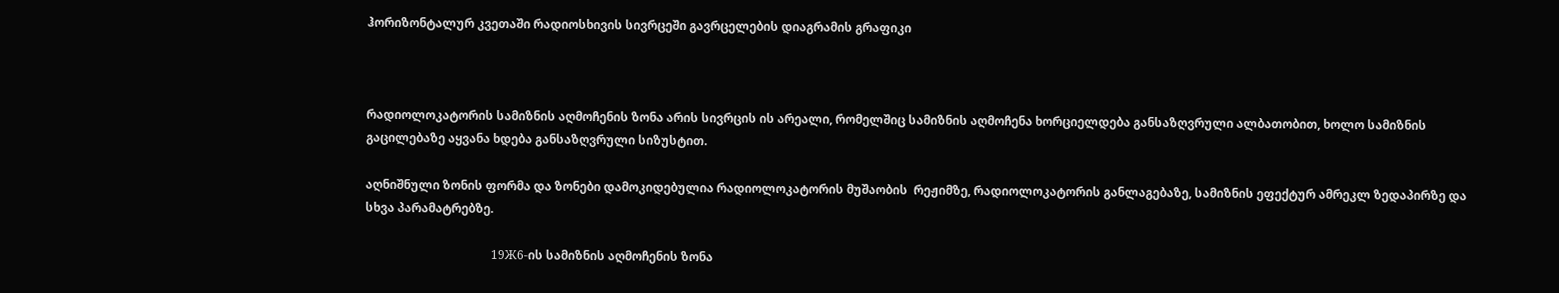ჰორიზონტალურ კვეთაში რადიოსხივის სივრცეში გავრცელების დიაგრამის გრაფიკი



რადიოლოკატორის სამიზნის აღმოჩენის ზონა არის სივრცის ის არეალი, რომელშიც სამიზნის აღმოჩენა ხორციელდება განსაზღვრული ალბათობით, ხოლო სამიზნის გაცილებაზე აყვანა ხდება განსაზღვრული სიზუსტით.

აღნიშნული ზონის ფორმა და ზონები დამოკიდებულია რადიოლოკატორის მუშაობის  რეჟიმზე, რადიოლოკატორის განლაგებაზე, სამიზნის ეფექტურ ამრეკლ ზედაპირზე და სხვა პარამატრებზე.

                                          19Ж6-ის სამიზნის აღმოჩენის ზონა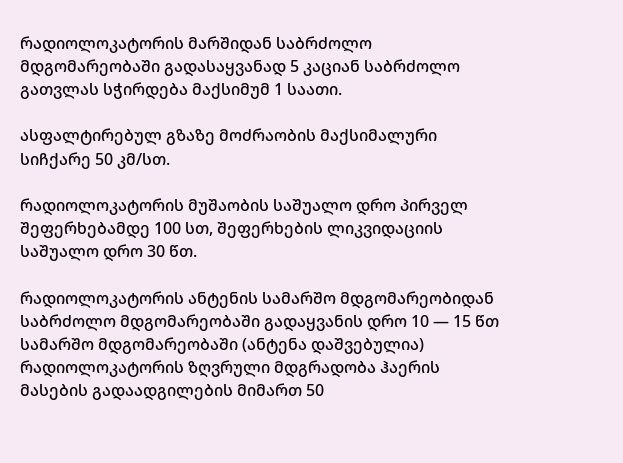რადიოლოკატორის მარშიდან საბრძოლო მდგომარეობაში გადასაყვანად 5 კაციან საბრძოლო გათვლას სჭირდება მაქსიმუმ 1 საათი.

ასფალტირებულ გზაზე მოძრაობის მაქსიმალური სიჩქარე 50 კმ/სთ.

რადიოლოკატორის მუშაობის საშუალო დრო პირველ შეფერხებამდე 100 სთ, შეფერხების ლიკვიდაციის საშუალო დრო 30 წთ.

რადიოლოკატორის ანტენის სამარშო მდგომარეობიდან საბრძოლო მდგომარეობაში გადაყვანის დრო 10 — 15 წთ
სამარშო მდგომარეობაში (ანტენა დაშვებულია) რადიოლოკატორის ზღვრული მდგრადობა ჰაერის მასების გადაადგილების მიმართ 50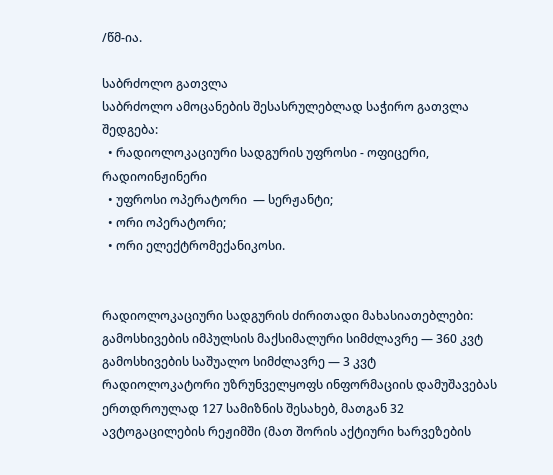/წმ-ია.

საბრძოლო გათვლა
საბრძოლო ამოცანების შესასრულებლად საჭირო გათვლა შედგება:
  • რადიოლოკაციური სადგურის უფროსი - ოფიცერი, რადიოინჟინერი
  • უფროსი ოპერატორი  — სერჟანტი;
  • ორი ოპერატორი;
  • ორი ელექტრომექანიკოსი.


რადიოლოკაციური სადგურის ძირითადი მახასიათებლები:
გამოსხივების იმპულსის მაქსიმალური სიმძლავრე — 360 კვტ
გამოსხივების საშუალო სიმძლავრე — 3 კვტ
რადიოლოკატორი უზრუნველყოფს ინფორმაციის დამუშავებას ერთდროულად 127 სამიზნის შესახებ, მათგან 32 ავტოგაცილების რეჟიმში (მათ შორის აქტიური ხარვეზების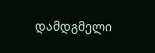დამდგმელი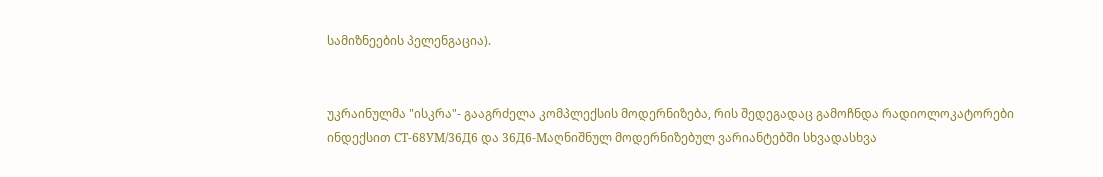სამიზნეების პელენგაცია).


უკრაინულმა "ისკრა"- გააგრძელა კომპლექსის მოდერნიზება, რის შედეგადაც გამოჩნდა რადიოლოკატორები ინდექსით СТ-68УM/36Д6 და 36Д6-Мაღნიშნულ მოდერნიზებულ ვარიანტებში სხვადასხვა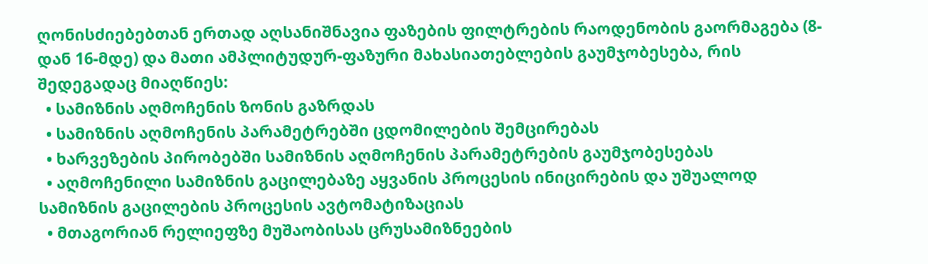ღონისძიებებთან ერთად აღსანიშნავია ფაზების ფილტრების რაოდენობის გაორმაგება (8-დან 16-მდე) და მათი ამპლიტუდურ-ფაზური მახასიათებლების გაუმჯობესება, რის შედეგადაც მიაღწიეს:
  • სამიზნის აღმოჩენის ზონის გაზრდას
  • სამიზნის აღმოჩენის პარამეტრებში ცდომილების შემცირებას
  • ხარვეზების პირობებში სამიზნის აღმოჩენის პარამეტრების გაუმჯობესებას
  • აღმოჩენილი სამიზნის გაცილებაზე აყვანის პროცესის ინიცირების და უშუალოდ სამიზნის გაცილების პროცესის ავტომატიზაციას
  • მთაგორიან რელიეფზე მუშაობისას ცრუსამიზნეების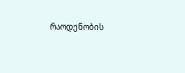რაოდენობის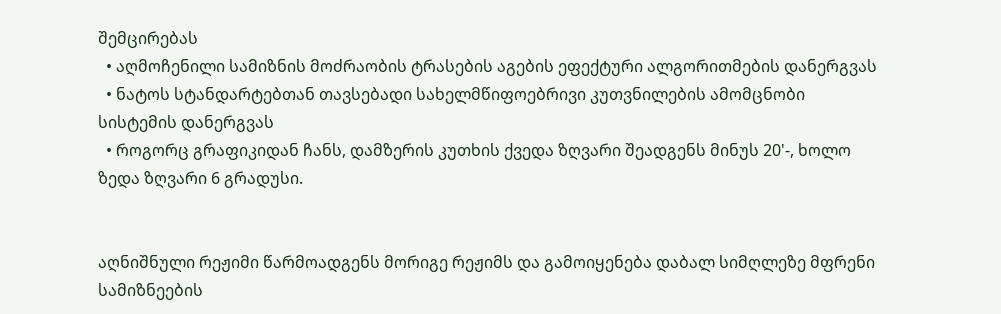შემცირებას
  • აღმოჩენილი სამიზნის მოძრაობის ტრასების აგების ეფექტური ალგორითმების დანერგვას
  • ნატოს სტანდარტებთან თავსებადი სახელმწიფოებრივი კუთვნილების ამომცნობი სისტემის დანერგვას
  • როგორც გრაფიკიდან ჩანს, დამზერის კუთხის ქვედა ზღვარი შეადგენს მინუს 20'-, ხოლო ზედა ზღვარი 6 გრადუსი.


აღნიშნული რეჟიმი წარმოადგენს მორიგე რეჟიმს და გამოიყენება დაბალ სიმღლეზე მფრენი სამიზნეების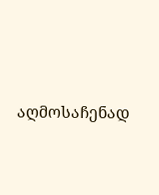აღმოსაჩენად